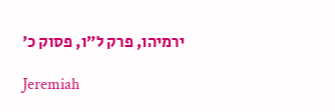ירמיהו, פרק ל״ו, פסוק כ׳

Jeremiah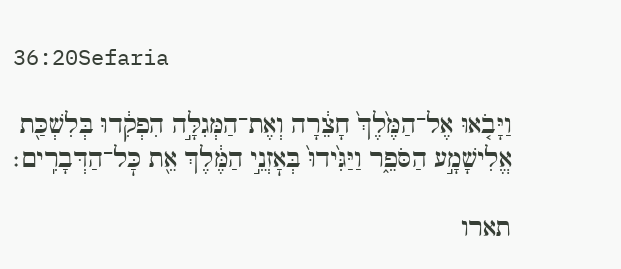36:20Sefaria

וַיָּבֹ֤אוּ אֶל־הַמֶּ֙לֶךְ֙ חָצֵ֔רָה וְאֶת־הַמְּגִלָּ֣ה הִפְקִ֔דוּ בְּלִשְׁכַּ֖ת אֱלִישָׁמָ֣ע הַסֹּפֵ֑ר וַיַּגִּ֙ידוּ֙ בְּאׇזְנֵ֣י הַמֶּ֔לֶךְ אֵ֖ת כׇּל־הַדְּבָרִֽים׃

תארו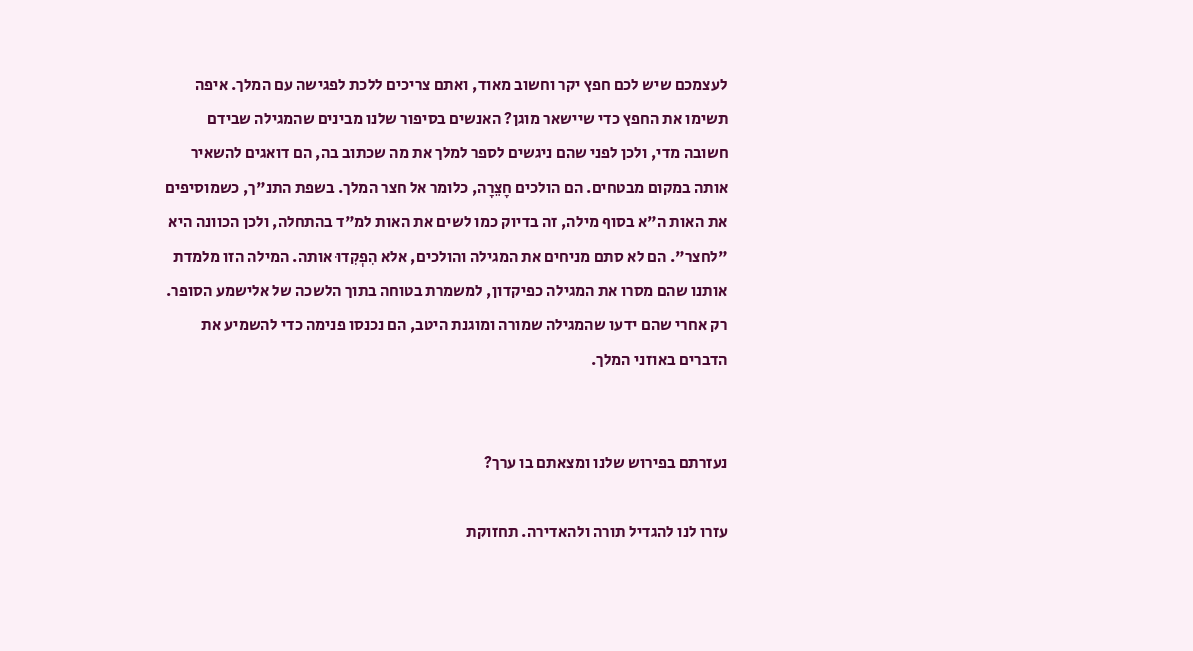לעצמכם שיש לכם חפץ יקר וחשוב מאוד, ואתם צריכים ללכת לפגישה עם המלך. איפה תשימו את החפץ כדי שיישאר מוגן? האנשים בסיפור שלנו מבינים שהמגילה שבידם חשובה מדי, ולכן לפני שהם ניגשים לספר למלך את מה שכתוב בה, הם דואגים להשאיר אותה במקום מבטחים. הם הולכים חָצֵרָה, כלומר אל חצר המלך. בשפת התנ"ך, כשמוסיפים את האות ה"א בסוף מילה, זה בדיוק כמו לשים את האות למ"ד בהתחלה, ולכן הכוונה היא "לחצר". הם לא סתם מניחים את המגילה והולכים, אלא הִפְקִדוּ אותה. המילה הזו מלמדת אותנו שהם מסרו את המגילה כפיקדון, למשמרת בטוחה בתוך הלשכה של אלישמע הסופר. רק אחרי שהם ידעו שהמגילה שמורה ומוגנת היטב, הם נכנסו פנימה כדי להשמיע את הדברים באוזני המלך.


נעזרתם בפירוש שלנו ומצאתם בו ערך?

עזרו לנו להגדיל תורה ולהאדירה. תחזוקת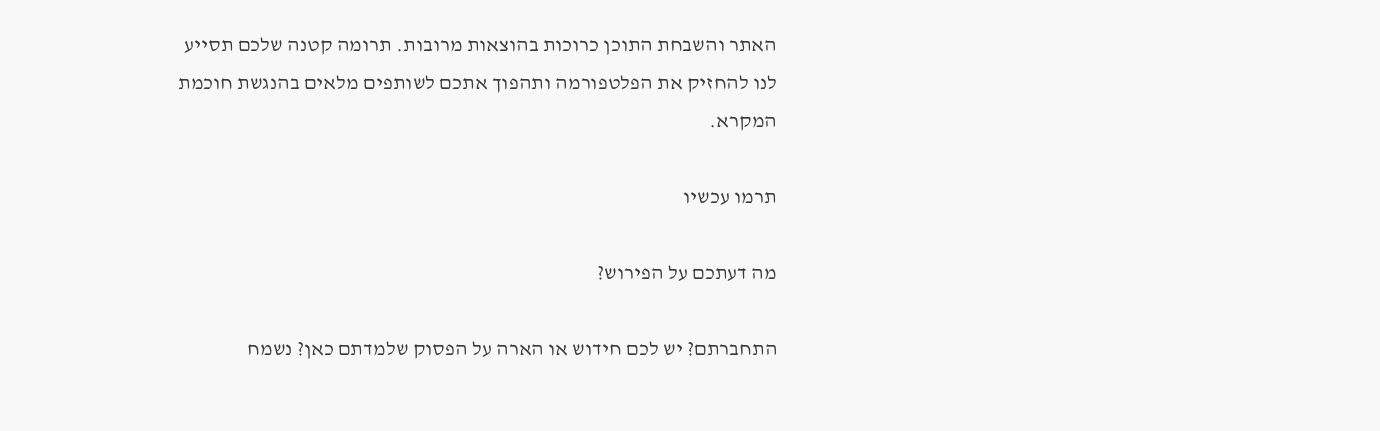האתר והשבחת התוכן כרוכות בהוצאות מרובות. תרומה קטנה שלכם תסייע לנו להחזיק את הפלטפורמה ותהפוך אתכם לשותפים מלאים בהנגשת חוכמת המקרא.

תרמו עכשיו

מה דעתכם על הפירוש?

התחברתם? יש לכם חידוש או הארה על הפסוק שלמדתם כאן? נשמח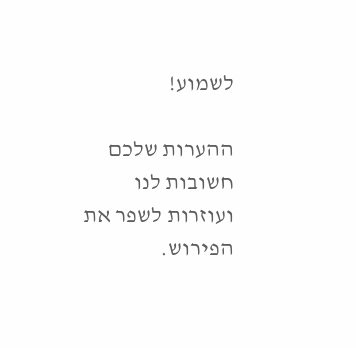לשמוע!

ההערות שלכם חשובות לנו ועוזרות לשפר את הפירוש.